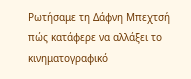Ρωτήσαμε τη Δάφνη Μπεχτσή πώς κατάφερε να αλλάξει το κινηματογραφικό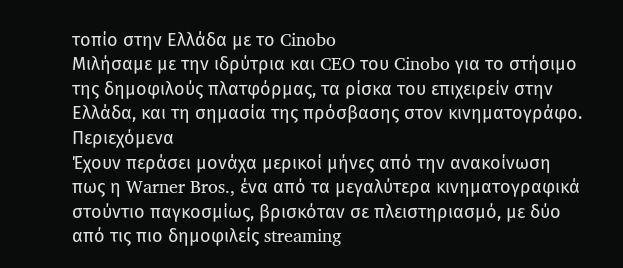τοπίο στην Ελλάδα με το Cinobo
Μιλήσαμε με την ιδρύτρια και CEO του Cinobo για το στήσιμο της δημοφιλούς πλατφόρμας, τα ρίσκα του επιχειρείν στην Ελλάδα, και τη σημασία της πρόσβασης στον κινηματογράφο.
Περιεχόμενα
Έχουν περάσει μονάχα μερικοί μήνες από την ανακοίνωση πως η Warner Bros., ένα από τα μεγαλύτερα κινηματογραφικά στούντιο παγκοσμίως, βρισκόταν σε πλειστηριασμό, με δύο από τις πιο δημοφιλείς streaming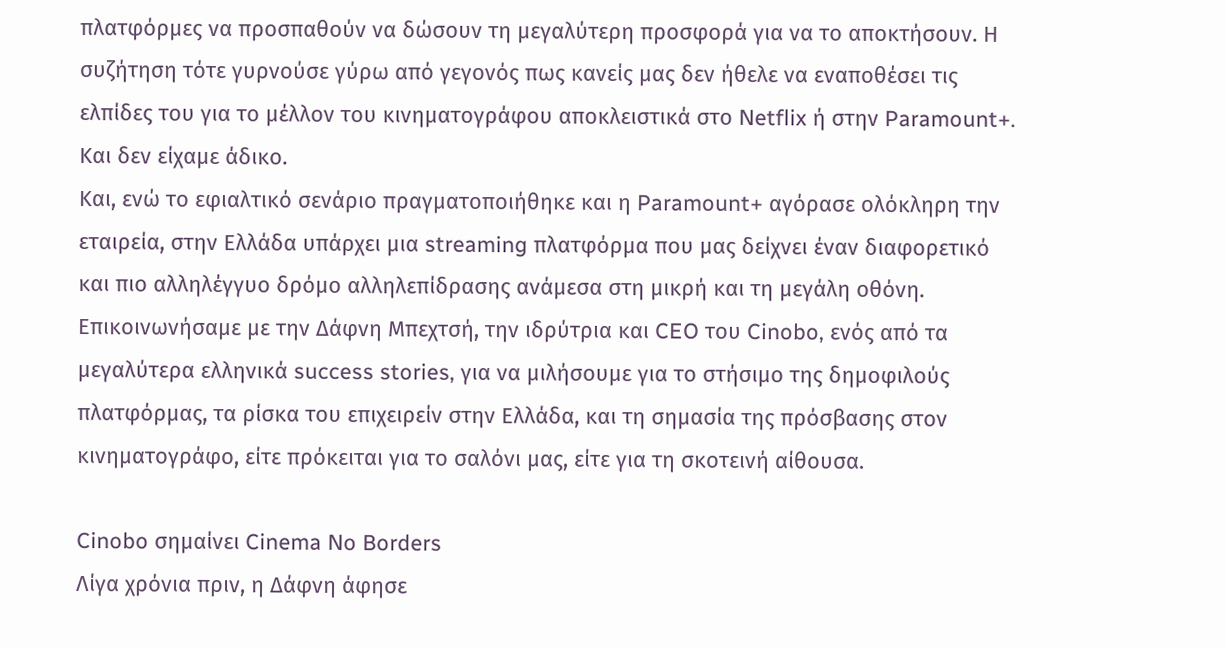πλατφόρμες να προσπαθούν να δώσουν τη μεγαλύτερη προσφορά για να το αποκτήσουν. Η συζήτηση τότε γυρνούσε γύρω από γεγονός πως κανείς μας δεν ήθελε να εναποθέσει τις ελπίδες του για το μέλλον του κινηματογράφου αποκλειστικά στο Netflix ή στην Paramount+. Και δεν είχαμε άδικο.
Και, ενώ το εφιαλτικό σενάριο πραγματοποιήθηκε και η Paramount+ αγόρασε ολόκληρη την εταιρεία, στην Ελλάδα υπάρχει μια streaming πλατφόρμα που μας δείχνει έναν διαφορετικό και πιο αλληλέγγυο δρόμο αλληλεπίδρασης ανάμεσα στη μικρή και τη μεγάλη οθόνη. Επικοινωνήσαμε με την Δάφνη Μπεχτσή, την ιδρύτρια και CEO του Cinobo, ενός από τα μεγαλύτερα ελληνικά success stories, για να μιλήσουμε για το στήσιμο της δημοφιλούς πλατφόρμας, τα ρίσκα του επιχειρείν στην Ελλάδα, και τη σημασία της πρόσβασης στον κινηματογράφο, είτε πρόκειται για το σαλόνι μας, είτε για τη σκοτεινή αίθουσα.

Cinobo σημαίνει Cinema No Borders
Λίγα χρόνια πριν, η Δάφνη άφησε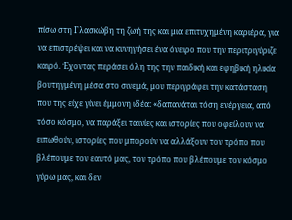πίσω στη Γλασκώβη τη ζωή της και μια επιτυχημένη καριέρα, για να επιστρέψει και να κυνηγήσει ένα όνειρο που την περιτριγύριζε καιρό. Έχοντας περάσει όλη της την παιδική και εφηβική ηλικία βουτηγμένη μέσα στο σινεμά, μου περιγράφει την κατάσταση που της είχε γίνει έμμονη ιδέα: «δαπανάται τόση ενέργεια, από τόσο κόσμο, να παράξει ταινίες και ιστορίες που οφείλουν να ειπωθούν, ιστορίες που μπορούν να αλλάξουν τον τρόπο που βλέπουμε τον εαυτό μας, τον τρόπο που βλέπουμε τον κόσμο γύρω μας, και δεν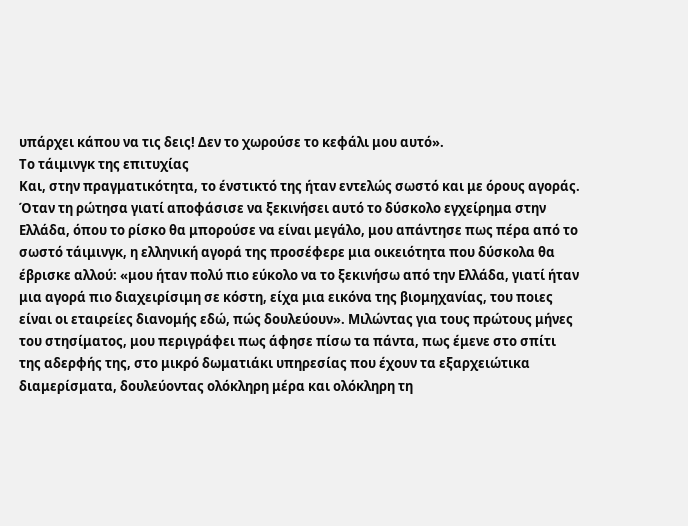υπάρχει κάπου να τις δεις! Δεν το χωρούσε το κεφάλι μου αυτό».
Το τάιμινγκ της επιτυχίας
Και, στην πραγματικότητα, το ένστικτό της ήταν εντελώς σωστό και με όρους αγοράς. Όταν τη ρώτησα γιατί αποφάσισε να ξεκινήσει αυτό το δύσκολο εγχείρημα στην Ελλάδα, όπου το ρίσκο θα μπορούσε να είναι μεγάλο, μου απάντησε πως πέρα από το σωστό τάιμινγκ, η ελληνική αγορά της προσέφερε μια οικειότητα που δύσκολα θα έβρισκε αλλού: «μου ήταν πολύ πιο εύκολο να το ξεκινήσω από την Ελλάδα, γιατί ήταν μια αγορά πιο διαχειρίσιμη σε κόστη, είχα μια εικόνα της βιομηχανίας, του ποιες είναι οι εταιρείες διανομής εδώ, πώς δουλεύουν». Μιλώντας για τους πρώτους μήνες του στησίματος, μου περιγράφει πως άφησε πίσω τα πάντα, πως έμενε στο σπίτι της αδερφής της, στο μικρό δωματιάκι υπηρεσίας που έχουν τα εξαρχειώτικα διαμερίσματα, δουλεύοντας ολόκληρη μέρα και ολόκληρη τη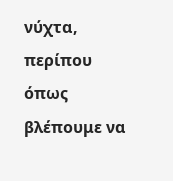νύχτα, περίπου όπως βλέπουμε να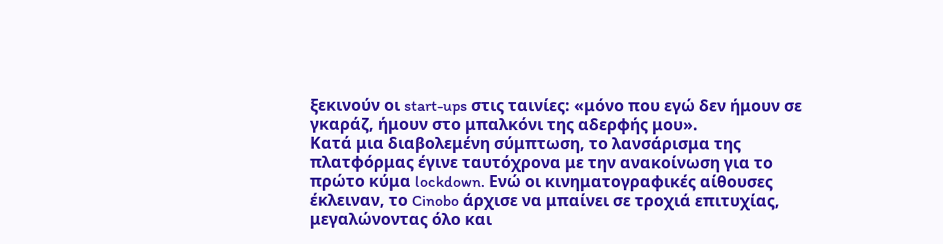ξεκινούν οι start-ups στις ταινίες: «μόνο που εγώ δεν ήμουν σε γκαράζ, ήμουν στο μπαλκόνι της αδερφής μου».
Κατά μια διαβολεμένη σύμπτωση, το λανσάρισμα της πλατφόρμας έγινε ταυτόχρονα με την ανακοίνωση για το πρώτο κύμα lockdown. Ενώ οι κινηματογραφικές αίθουσες έκλειναν, το Cinobo άρχισε να μπαίνει σε τροχιά επιτυχίας, μεγαλώνοντας όλο και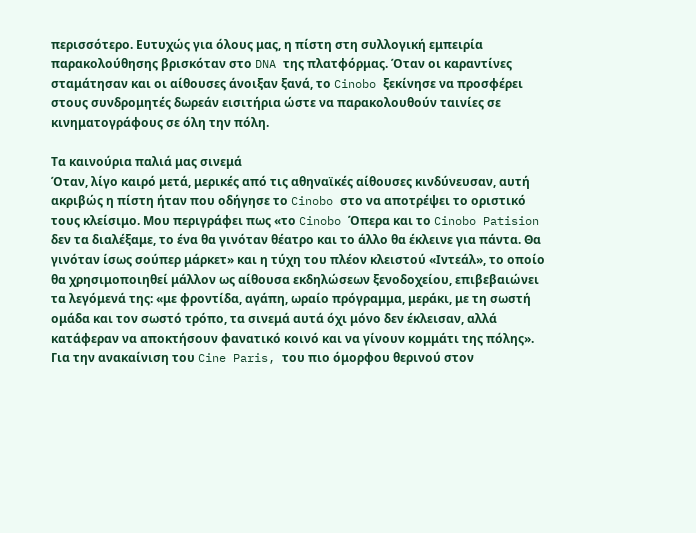περισσότερο. Ευτυχώς για όλους μας, η πίστη στη συλλογική εμπειρία παρακολούθησης βρισκόταν στο DNA της πλατφόρμας. Όταν οι καραντίνες σταμάτησαν και οι αίθουσες άνοιξαν ξανά, το Cinobo ξεκίνησε να προσφέρει στους συνδρομητές δωρεάν εισιτήρια ώστε να παρακολουθούν ταινίες σε κινηματογράφους σε όλη την πόλη.

Τα καινούρια παλιά μας σινεμά
Όταν, λίγο καιρό μετά, μερικές από τις αθηναϊκές αίθουσες κινδύνευσαν, αυτή ακριβώς η πίστη ήταν που οδήγησε το Cinobo στο να αποτρέψει το οριστικό τους κλείσιμο. Μου περιγράφει πως «το Cinobo Όπερα και το Cinobo Patision δεν τα διαλέξαμε, το ένα θα γινόταν θέατρο και το άλλο θα έκλεινε για πάντα. Θα γινόταν ίσως σούπερ μάρκετ» και η τύχη του πλέον κλειστού «Ιντεάλ», το οποίο θα χρησιμοποιηθεί μάλλον ως αίθουσα εκδηλώσεων ξενοδοχείου, επιβεβαιώνει τα λεγόμενά της: «με φροντίδα, αγάπη, ωραίο πρόγραμμα, μεράκι, με τη σωστή ομάδα και τον σωστό τρόπο, τα σινεμά αυτά όχι μόνο δεν έκλεισαν, αλλά κατάφεραν να αποκτήσουν φανατικό κοινό και να γίνουν κομμάτι της πόλης». Για την ανακαίνιση του Cine Paris, του πιο όμορφου θερινού στον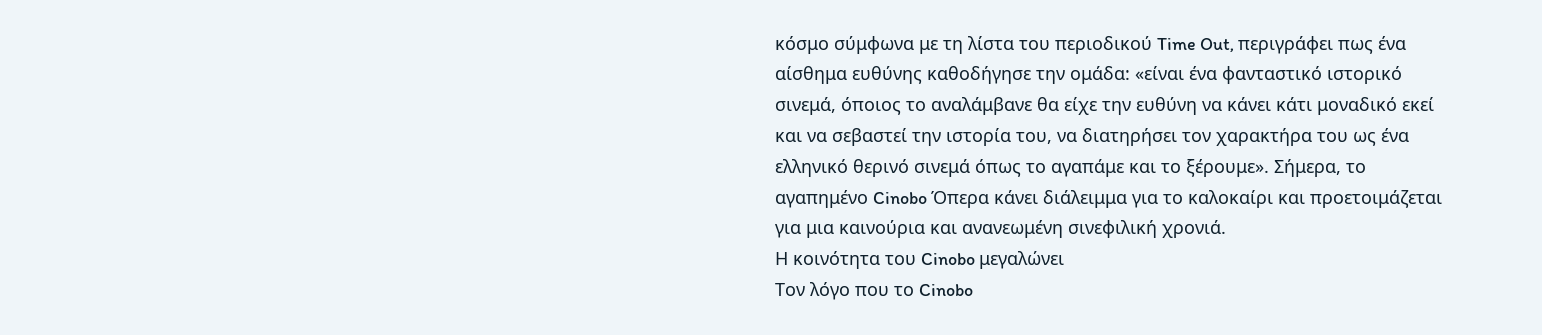κόσμο σύμφωνα με τη λίστα του περιοδικού Time Out, περιγράφει πως ένα αίσθημα ευθύνης καθοδήγησε την ομάδα: «είναι ένα φανταστικό ιστορικό σινεμά, όποιος το αναλάμβανε θα είχε την ευθύνη να κάνει κάτι μοναδικό εκεί και να σεβαστεί την ιστορία του, να διατηρήσει τον χαρακτήρα του ως ένα ελληνικό θερινό σινεμά όπως το αγαπάμε και το ξέρουμε». Σήμερα, το αγαπημένο Cinobo Όπερα κάνει διάλειμμα για το καλοκαίρι και προετοιμάζεται για μια καινούρια και ανανεωμένη σινεφιλική χρονιά.
Η κοινότητα του Cinobo μεγαλώνει
Τον λόγο που το Cinobo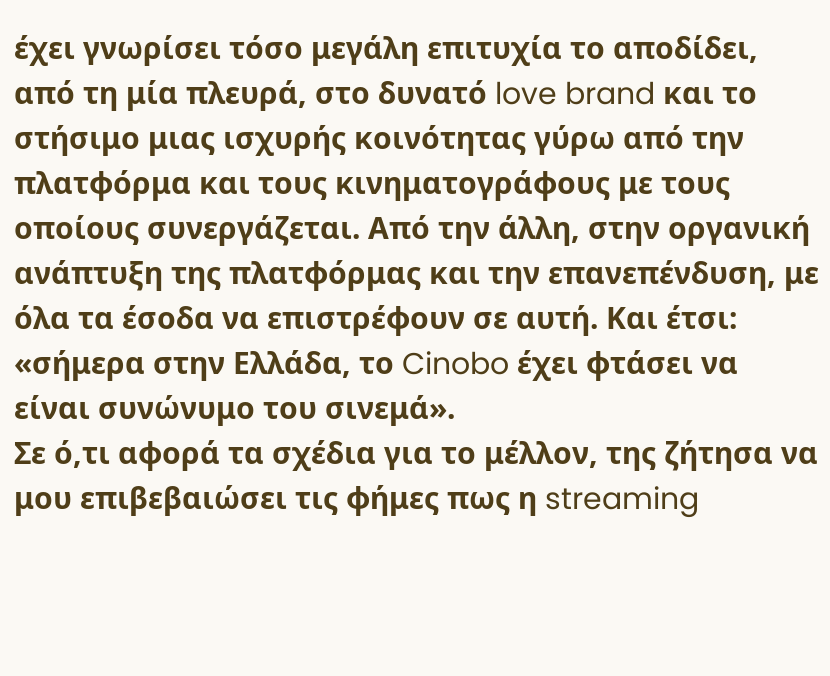έχει γνωρίσει τόσο μεγάλη επιτυχία το αποδίδει, από τη μία πλευρά, στο δυνατό love brand και το στήσιμο μιας ισχυρής κοινότητας γύρω από την πλατφόρμα και τους κινηματογράφους με τους οποίους συνεργάζεται. Από την άλλη, στην οργανική ανάπτυξη της πλατφόρμας και την επανεπένδυση, με όλα τα έσοδα να επιστρέφουν σε αυτή. Και έτσι: «σήμερα στην Ελλάδα, το Cinobo έχει φτάσει να είναι συνώνυμο του σινεμά».
Σε ό,τι αφορά τα σχέδια για το μέλλον, της ζήτησα να μου επιβεβαιώσει τις φήμες πως η streaming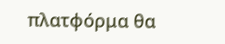πλατφόρμα θα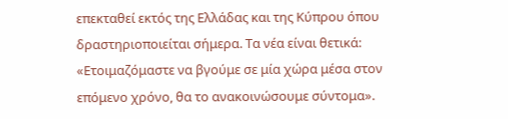επεκταθεί εκτός της Ελλάδας και της Κύπρου όπου δραστηριοποιείται σήμερα. Τα νέα είναι θετικά: «Ετοιμαζόμαστε να βγούμε σε μία χώρα μέσα στον επόμενο χρόνο, θα το ανακοινώσουμε σύντομα».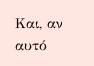Και, αν αυτό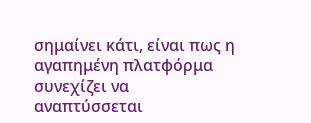σημαίνει κάτι, είναι πως η αγαπημένη πλατφόρμα συνεχίζει να αναπτύσσεται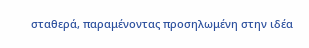σταθερά, παραμένοντας προσηλωμένη στην ιδέα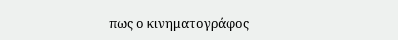πως ο κινηματογράφος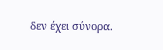δεν έχει σύνορα.